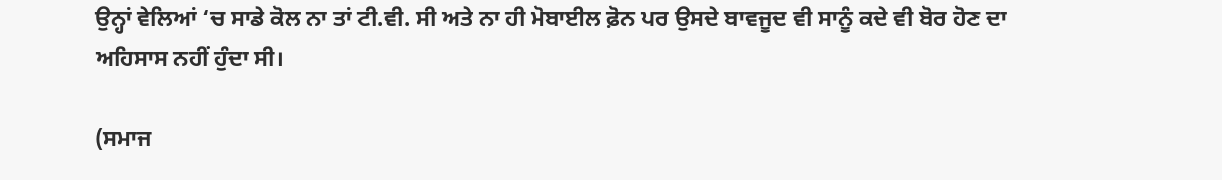ਉਨ੍ਹਾਂ ਵੇਲਿਆਂ ‘ਚ ਸਾਡੇ ਕੋਲ ਨਾ ਤਾਂ ਟੀ.ਵੀ. ਸੀ ਅਤੇ ਨਾ ਹੀ ਮੋਬਾਈਲ ਫ਼ੋਨ ਪਰ ਉਸਦੇ ਬਾਵਜੂਦ ਵੀ ਸਾਨੂੰ ਕਦੇ ਵੀ ਬੋਰ ਹੋਣ ਦਾ ਅਹਿਸਾਸ ਨਹੀਂ ਹੁੰਦਾ ਸੀ।

(ਸਮਾਜ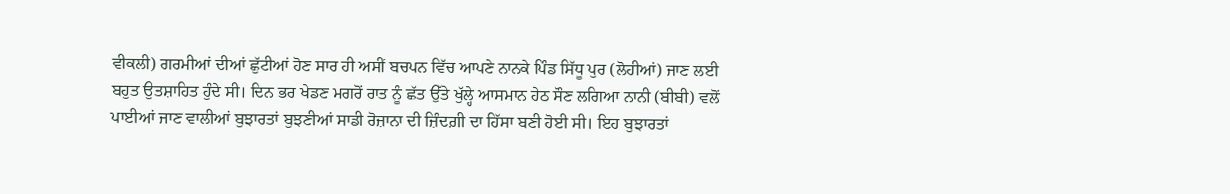ਵੀਕਲੀ) ਗਰਮੀਆਂ ਦੀਆਂ ਛੁੱਟੀਆਂ ਹੋਣ ਸਾਰ ਹੀ ਅਸੀਂ ਬਚਪਨ ਵਿੱਚ ਆਪਣੇ ਨਾਨਕੇ ਪਿੰਡ ਸਿੱਧੂ ਪੁਰ (ਲੋਹੀਆਂ) ਜਾਣ ਲਈ ਬਹੁਤ ਉਤਸ਼ਾਹਿਤ ਹੁੰਦੇ ਸੀ। ਦਿਨ ਭਰ ਖੇਡਣ ਮਗਰੋਂ ਰਾਤ ਨੂੰ ਛੱਤ ਉੱਤੇ ਖੁੱਲ੍ਹੇ ਆਸਮਾਨ ਹੇਠ ਸੌਣ ਲਗਿਆ ਨਾਨੀ (ਬੀਬੀ) ਵਲੋਂ ਪਾਈਆਂ ਜਾਣ ਵਾਲੀਆਂ ਬੁਝਾਰਤਾਂ ਬੁਝਣੀਆਂ ਸਾਡੀ ਰੋਜ਼ਾਨਾ ਦੀ ਜ਼ਿੰਦਗ਼ੀ ਦਾ ਹਿੱਸਾ ਬਣੀ ਹੋਈ ਸੀ। ਇਹ ਬੁਝਾਰਤਾਂ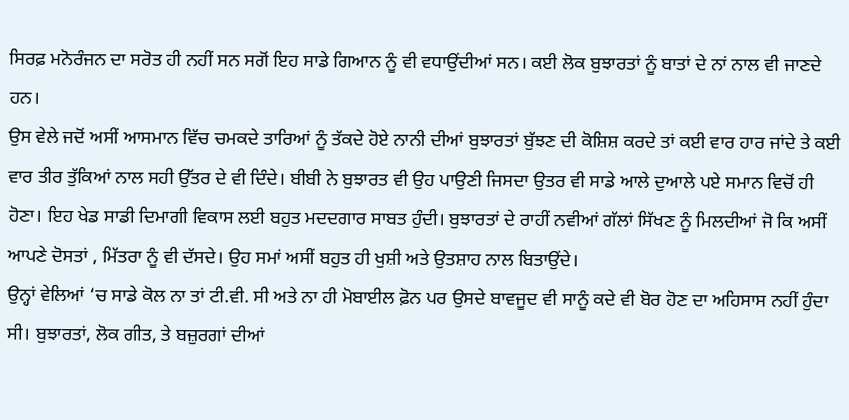ਸਿਰਫ਼ ਮਨੋਰੰਜਨ ਦਾ ਸਰੋਤ ਹੀ ਨਹੀਂ ਸਨ ਸਗੋਂ ਇਹ ਸਾਡੇ ਗਿਆਨ ਨੂੰ ਵੀ ਵਧਾਉਂਦੀਆਂ ਸਨ। ਕਈ ਲੋਕ ਬੁਝਾਰਤਾਂ ਨੂੰ ਬਾਤਾਂ ਦੇ ਨਾਂ ਨਾਲ ਵੀ ਜਾਣਦੇ ਹਨ।
ਉਸ ਵੇਲੇ ਜਦੋਂ ਅਸੀਂ ਆਸਮਾਨ ਵਿੱਚ ਚਮਕਦੇ ਤਾਰਿਆਂ ਨੂੰ ਤੱਕਦੇ ਹੋਏ ਨਾਨੀ ਦੀਆਂ ਬੁਝਾਰਤਾਂ ਬੁੱਝਣ ਦੀ ਕੋਸ਼ਿਸ਼ ਕਰਦੇ ਤਾਂ ਕਈ ਵਾਰ ਹਾਰ ਜਾਂਦੇ ਤੇ ਕਈ ਵਾਰ ਤੀਰ ਤੁੱਕਿਆਂ ਨਾਲ ਸਹੀ ਉੱਤਰ ਦੇ ਵੀ ਦਿੰਦੇ। ਬੀਬੀ ਨੇ ਬੁਝਾਰਤ ਵੀ ਉਹ ਪਾਉਣੀ ਜਿਸਦਾ ਉਤਰ ਵੀ ਸਾਡੇ ਆਲੇ ਦੁਆਲੇ ਪਏ ਸਮਾਨ ਵਿਚੋਂ ਹੀ ਹੋਣਾ। ਇਹ ਖੇਡ ਸਾਡੀ ਦਿਮਾਗੀ ਵਿਕਾਸ ਲਈ ਬਹੁਤ ਮਦਦਗਾਰ ਸਾਬਤ ਹੁੰਦੀ। ਬੁਝਾਰਤਾਂ ਦੇ ਰਾਹੀਂ ਨਵੀਆਂ ਗੱਲਾਂ ਸਿੱਖਣ ਨੂੰ ਮਿਲਦੀਆਂ ਜੋ ਕਿ ਅਸੀਂ ਆਪਣੇ ਦੋਸਤਾਂ , ਮਿੱਤਰਾ ਨੂੰ ਵੀ ਦੱਸਦੇ। ਉਹ ਸਮਾਂ ਅਸੀਂ ਬਹੁਤ ਹੀ ਖੁਸ਼ੀ ਅਤੇ ਉਤਸ਼ਾਹ ਨਾਲ ਬਿਤਾਉਂਦੇ।
ਉਨ੍ਹਾਂ ਵੇਲਿਆਂ ‘ਚ ਸਾਡੇ ਕੋਲ ਨਾ ਤਾਂ ਟੀ.ਵੀ. ਸੀ ਅਤੇ ਨਾ ਹੀ ਮੋਬਾਈਲ ਫ਼ੋਨ ਪਰ ਉਸਦੇ ਬਾਵਜੂਦ ਵੀ ਸਾਨੂੰ ਕਦੇ ਵੀ ਬੋਰ ਹੋਣ ਦਾ ਅਹਿਸਾਸ ਨਹੀਂ ਹੁੰਦਾ ਸੀ। ਬੁਝਾਰਤਾਂ, ਲੋਕ ਗੀਤ, ਤੇ ਬਜ਼ੁਰਗਾਂ ਦੀਆਂ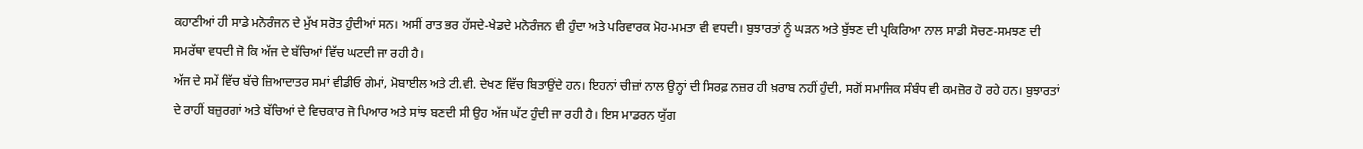ਕਹਾਣੀਆਂ ਹੀ ਸਾਡੇ ਮਨੋਰੰਜਨ ਦੇ ਮੁੱਖ ਸਰੋਤ ਹੁੰਦੀਆਂ ਸਨ। ਅਸੀਂ ਰਾਤ ਭਰ ਹੱਸਦੇ-ਖੇਡਦੇ ਮਨੋਰੰਜਨ ਵੀ ਹੁੰਦਾ ਅਤੇ ਪਰਿਵਾਰਕ ਮੋਹ-ਮਮਤਾ ਵੀ ਵਧਦੀ। ਬੁਝਾਰਤਾਂ ਨੂੰ ਘੜਨ ਅਤੇ ਬੁੱਝਣ ਦੀ ਪ੍ਰਕਿਰਿਆ ਨਾਲ ਸਾਡੀ ਸੋਚਣ-ਸਮਝਣ ਦੀ ਸਮਰੱਥਾ ਵਧਦੀ ਜੋ ਕਿ ਅੱਜ ਦੇ ਬੱਚਿਆਂ ਵਿੱਚ ਘਟਦੀ ਜਾ ਰਹੀ ਹੈ।
ਅੱਜ ਦੇ ਸਮੇਂ ਵਿੱਚ ਬੱਚੇ ਜ਼ਿਆਦਾਤਰ ਸਮਾਂ ਵੀਡੀਓ ਗੇਮਾਂ, ਮੋਬਾਈਲ ਅਤੇ ਟੀ.ਵੀ. ਦੇਖਣ ਵਿੱਚ ਬਿਤਾਉਂਦੇ ਹਨ। ਇਹਨਾਂ ਚੀਜ਼ਾਂ ਨਾਲ ਉਨ੍ਹਾਂ ਦੀ ਸਿਰਫ਼ ਨਜ਼ਰ ਹੀ ਖ਼ਰਾਬ ਨਹੀਂ ਹੁੰਦੀ, ਸਗੋਂ ਸਮਾਜਿਕ ਸੰਬੰਧ ਵੀ ਕਮਜ਼ੋਰ ਹੋ ਰਹੇ ਹਨ। ਬੁਝਾਰਤਾਂ ਦੇ ਰਾਹੀਂ ਬਜ਼ੁਰਗਾਂ ਅਤੇ ਬੱਚਿਆਂ ਦੇ ਵਿਚਕਾਰ ਜੋ ਪਿਆਰ ਅਤੇ ਸਾਂਝ ਬਣਦੀ ਸੀ ਉਹ ਅੱਜ ਘੱਟ ਹੁੰਦੀ ਜਾ ਰਹੀ ਹੈ। ਇਸ ਮਾਡਰਨ ਯੁੱਗ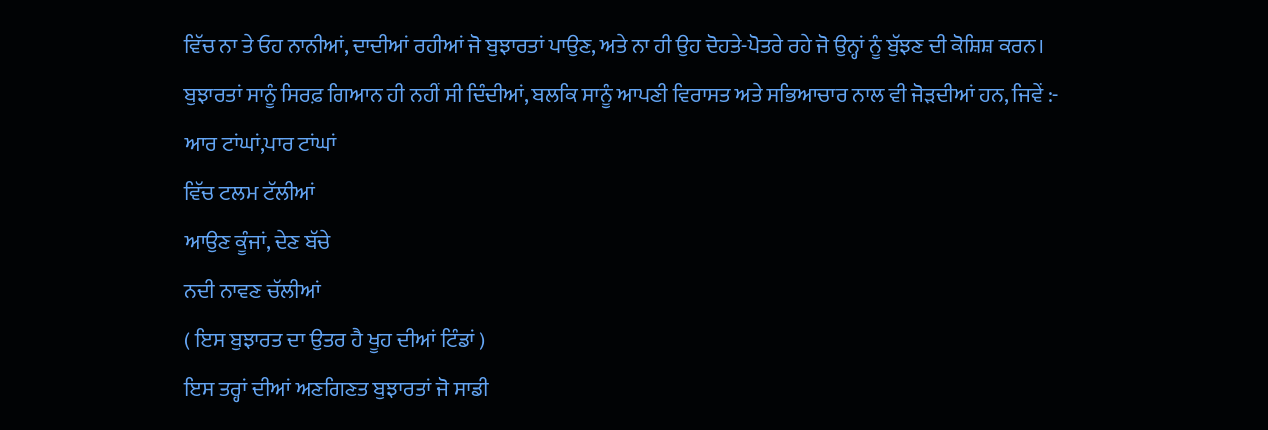ਵਿੱਚ ਨਾ ਤੇ ਓਹ ਨਾਨੀਆਂ, ਦਾਦੀਆਂ ਰਹੀਆਂ ਜੋ ਬੁਝਾਰਤਾਂ ਪਾਉਣ, ਅਤੇ ਨਾ ਹੀ ਉਹ ਦੋਹਤੇ-ਪੋਤਰੇ ਰਹੇ ਜੋ ਉਨ੍ਹਾਂ ਨੂੰ ਬੁੱਝਣ ਦੀ ਕੋਸ਼ਿਸ਼ ਕਰਨ।
ਬੁਝਾਰਤਾਂ ਸਾਨੂੰ ਸਿਰਫ਼ ਗਿਆਨ ਹੀ ਨਹੀਂ ਸੀ ਦਿੰਦੀਆਂ, ਬਲਕਿ ਸਾਨੂੰ ਆਪਣੀ ਵਿਰਾਸਤ ਅਤੇ ਸਭਿਆਚਾਰ ਨਾਲ ਵੀ ਜੋੜਦੀਆਂ ਹਨ, ਜਿਵੇਂ :-
ਆਰ ਟਾਂਘਾਂ,ਪਾਰ ਟਾਂਘਾਂ
ਵਿੱਚ ਟਲਮ ਟੱਲੀਆਂ
ਆਉਣ ਕੂੰਜਾਂ, ਦੇਣ ਬੱਚੇ
ਨਦੀ ਨਾਵਣ ਚੱਲੀਆਂ
( ਇਸ ਬੁਝਾਰਤ ਦਾ ਉਤਰ ਹੈ ਖੂਹ ਦੀਆਂ ਟਿੰਡਾਂ )
ਇਸ ਤਰ੍ਹਾਂ ਦੀਆਂ ਅਣਗਿਣਤ ਬੁਝਾਰਤਾਂ ਜੋ ਸਾਡੀ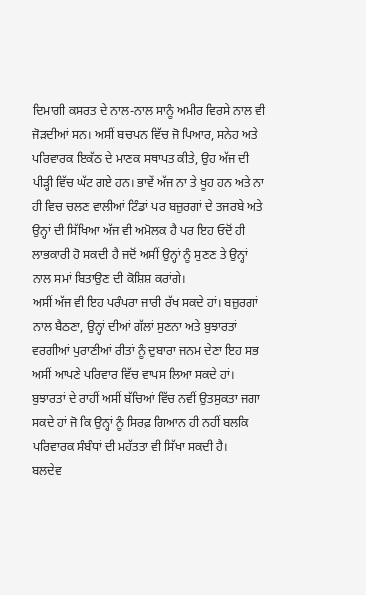ਦਿਮਾਗੀ ਕਸਰਤ ਦੇ ਨਾਲ-ਨਾਲ ਸਾਨੂੰ ਅਮੀਰ ਵਿਰਸੇ ਨਾਲ ਵੀ ਜੋੜਦੀਆਂ ਸਨ। ਅਸੀਂ ਬਚਪਨ ਵਿੱਚ ਜੋ ਪਿਆਰ, ਸਨੇਹ ਅਤੇ ਪਰਿਵਾਰਕ ਇਕੱਠ ਦੇ ਮਾਣਕ ਸਥਾਪਤ ਕੀਤੇ, ਉਹ ਅੱਜ ਦੀ ਪੀੜ੍ਹੀ ਵਿੱਚ ਘੱਟ ਗਏ ਹਨ। ਭਾਵੇਂ ਅੱਜ ਨਾ ਤੇ ਖੂਹ ਹਨ ਅਤੇ ਨਾ ਹੀ ਵਿਚ ਚਲਣ ਵਾਲੀਆਂ ਟਿੰਡਾਂ ਪਰ ਬਜ਼ੁਰਗਾਂ ਦੇ ਤਜਰਬੇ ਅਤੇ ਉਨ੍ਹਾਂ ਦੀ ਸਿੱਖਿਆ ਅੱਜ ਵੀ ਅਮੋਲਕ ਹੈ ਪਰ ਇਹ ਓਦੋਂ ਹੀ ਲਾਭਕਾਰੀ ਹੋ ਸਕਦੀ ਹੈ ਜਦੋਂ ਅਸੀਂ ਉਨ੍ਹਾਂ ਨੂੰ ਸੁਣਣ ਤੇ ਉਨ੍ਹਾਂ ਨਾਲ ਸਮਾਂ ਬਿਤਾਉਣ ਦੀ ਕੋਸ਼ਿਸ਼ ਕਰਾਂਗੇ।
ਅਸੀਂ ਅੱਜ ਵੀ ਇਹ ਪਰੰਪਰਾ ਜਾਰੀ ਰੱਖ ਸਕਦੇ ਹਾਂ। ਬਜ਼ੁਰਗਾਂ ਨਾਲ ਬੈਠਣਾ, ਉਨ੍ਹਾਂ ਦੀਆਂ ਗੱਲਾਂ ਸੁਣਨਾ ਅਤੇ ਬੁਝਾਰਤਾਂ ਵਰਗੀਆਂ ਪੁਰਾਣੀਆਂ ਰੀਤਾਂ ਨੂੰ ਦੁਬਾਰਾ ਜਨਮ ਦੇਣਾ ਇਹ ਸਭ ਅਸੀਂ ਆਪਣੇ ਪਰਿਵਾਰ ਵਿੱਚ ਵਾਪਸ ਲਿਆ ਸਕਦੇ ਹਾਂ। ਬੁਝਾਰਤਾਂ ਦੇ ਰਾਹੀਂ ਅਸੀਂ ਬੱਚਿਆਂ ਵਿੱਚ ਨਵੀਂ ਉਤਸੁਕਤਾ ਜਗਾ ਸਕਦੇ ਹਾਂ ਜੋ ਕਿ ਉਨ੍ਹਾਂ ਨੂੰ ਸਿਰਫ਼ ਗਿਆਨ ਹੀ ਨਹੀਂ ਬਲਕਿ ਪਰਿਵਾਰਕ ਸੰਬੰਧਾਂ ਦੀ ਮਹੱਤਤਾ ਵੀ ਸਿੱਖਾ ਸਕਦੀ ਹੈ।
ਬਲਦੇਵ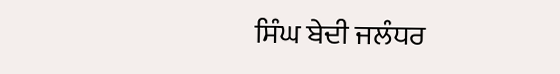ਸਿੰਘ ਬੇਦੀ ਜਲੰਧਰ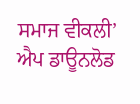ਸਮਾਜ ਵੀਕਲੀ’ ਐਪ ਡਾਊਨਲੋਡ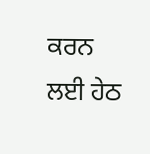ਕਰਨ ਲਈ ਹੇਠ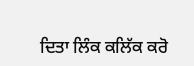ਦਿਤਾ ਲਿੰਕ ਕਲਿੱਕ ਕਰੋ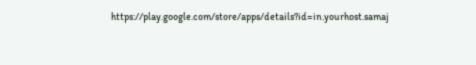https://play.google.com/store/apps/details?id=in.yourhost.samaj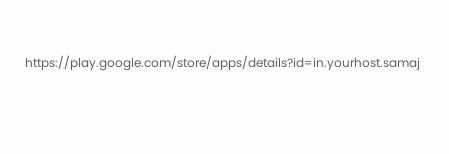https://play.google.com/store/apps/details?id=in.yourhost.samaj